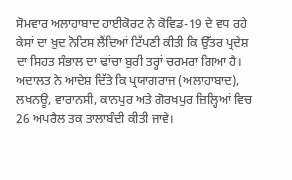ਸੋਮਵਾਰ ਅਲਾਹਾਬਾਦ ਹਾਈਕੋਰਟ ਨੇ ਕੋਵਿਡ-19 ਦੇ ਵਧ ਰਹੇ ਕੇਸਾਂ ਦਾ ਖ਼ੁਦ ਨੋਟਿਸ ਲੈਂਦਿਆਂ ਟਿੱਪਣੀ ਕੀਤੀ ਕਿ ਉੱਤਰ ਪ੍ਰਦੇਸ਼ ਦਾ ਸਿਹਤ ਸੰਭਾਲ ਦਾ ਢਾਂਚਾ ਬੁਰੀ ਤਰ੍ਹਾਂ ਚਰਮਰਾ ਗਿਆ ਹੈ। ਅਦਾਲਤ ਨੇ ਆਦੇਸ਼ ਦਿੱਤੇ ਕਿ ਪ੍ਰਯਾਗਰਾਜ (ਅਲਾਹਾਬਾਦ), ਲਖਨਊ, ਵਾਰਾਨਸੀ, ਕਾਨਪੁਰ ਅਤੇ ਗੋਰਖਪੁਰ ਜ਼ਿਲ੍ਹਿਆਂ ਵਿਚ 26 ਅਪਰੈਲ ਤਕ ਤਾਲਾਬੰਦੀ ਕੀਤੀ ਜਾਵੇ।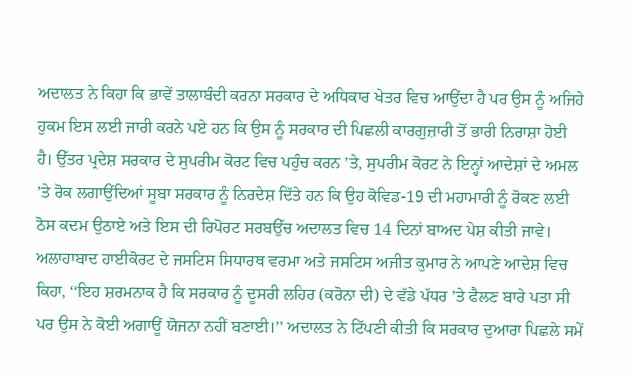ਅਦਾਲਤ ਨੇ ਕਿਹਾ ਕਿ ਭਾਵੇਂ ਤਾਲਾਬੰਦੀ ਕਰਨਾ ਸਰਕਾਰ ਦੇ ਅਧਿਕਾਰ ਖੇਤਰ ਵਿਚ ਆਉਂਦਾ ਹੈ ਪਰ ਉਸ ਨੂੰ ਅਜਿਹੇ ਹੁਕਮ ਇਸ ਲਈ ਜਾਰੀ ਕਰਨੇ ਪਏ ਹਨ ਕਿ ਉਸ ਨੂੰ ਸਰਕਾਰ ਦੀ ਪਿਛਲੀ ਕਾਰਗੁਜ਼ਾਰੀ ਤੋਂ ਭਾਰੀ ਨਿਰਾਸ਼ਾ ਹੋਈ ਹੈ। ਉੱਤਰ ਪ੍ਰਦੇਸ਼ ਸਰਕਾਰ ਦੇ ਸੁਪਰੀਮ ਕੋਰਟ ਵਿਚ ਪਹੁੰਚ ਕਰਨ ’ਤੇ, ਸੁਪਰੀਮ ਕੋਰਟ ਨੇ ਇਨ੍ਹਾਂ ਆਦੇਸ਼ਾਂ ਦੇ ਅਮਲ ’ਤੇ ਰੋਕ ਲਗਾਉਂਦਿਆਂ ਸੂਬਾ ਸਰਕਾਰ ਨੂੰ ਨਿਰਦੇਸ਼ ਦਿੱਤੇ ਹਨ ਕਿ ਉਹ ਕੋਵਿਡ-19 ਦੀ ਮਹਾਮਾਰੀ ਨੂੰ ਰੋਕਣ ਲਈ ਠੋਸ ਕਦਮ ਉਠਾਏ ਅਤੇ ਇਸ ਦੀ ਰਿਪੋਰਟ ਸਰਬਉੱਚ ਅਦਾਲਤ ਵਿਚ 14 ਦਿਨਾਂ ਬਾਅਦ ਪੇਸ਼ ਕੀਤੀ ਜਾਵੇ।
ਅਲਾਹਾਬਾਦ ਹਾਈਕੋਰਟ ਦੇ ਜਸਟਿਸ ਸਿਧਾਰਥ ਵਰਮਾ ਅਤੇ ਜਸਟਿਸ ਅਜੀਤ ਕੁਮਾਰ ਨੇ ਆਪਣੇ ਆਦੇਸ਼ ਵਿਚ ਕਿਹਾ, ‘‘ਇਹ ਸ਼ਰਮਨਾਕ ਹੈ ਕਿ ਸਰਕਾਰ ਨੂੰ ਦੂਸਰੀ ਲਹਿਰ (ਕਰੋਨਾ ਦੀ) ਦੇ ਵੱਡੇ ਪੱਧਰ ’ਤੇ ਫੈਲਣ ਬਾਰੇ ਪਤਾ ਸੀ ਪਰ ਉਸ ਨੇ ਕੋਈ ਅਗਾਊਂ ਯੋਜਨਾ ਨਹੀਂ ਬਣਾਈ।’’ ਅਦਾਲਤ ਨੇ ਟਿੱਪਣੀ ਕੀਤੀ ਕਿ ਸਰਕਾਰ ਦੁਆਰਾ ਪਿਛਲੇ ਸਮੇਂ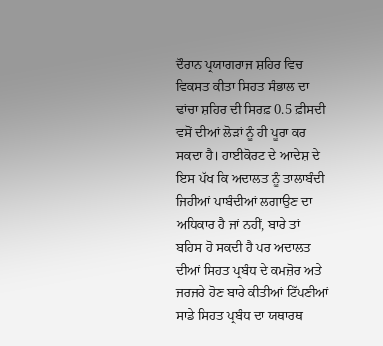ਦੌਰਾਨ ਪ੍ਰਯਾਗਰਾਜ ਸ਼ਹਿਰ ਵਿਚ ਵਿਕਸਤ ਕੀਤਾ ਸਿਹਤ ਸੰਭਾਲ ਦਾ ਢਾਂਚਾ ਸ਼ਹਿਰ ਦੀ ਸਿਰਫ਼ 0.5 ਫ਼ੀਸਦੀ ਵਸੋਂ ਦੀਆਂ ਲੋੜਾਂ ਨੂੰ ਹੀ ਪੂਰਾ ਕਰ ਸਕਦਾ ਹੈ। ਹਾਈਕੋਰਟ ਦੇ ਆਦੇਸ਼ ਦੇ ਇਸ ਪੱਖ ਕਿ ਅਦਾਲਤ ਨੂੰ ਤਾਲਾਬੰਦੀ ਜਿਹੀਆਂ ਪਾਬੰਦੀਆਂ ਲਗਾਉਣ ਦਾ ਅਧਿਕਾਰ ਹੈ ਜਾਂ ਨਹੀਂ, ਬਾਰੇ ਤਾਂ ਬਹਿਸ ਹੋ ਸਕਦੀ ਹੈ ਪਰ ਅਦਾਲਤ ਦੀਆਂ ਸਿਹਤ ਪ੍ਰਬੰਧ ਦੇ ਕਮਜ਼ੋਰ ਅਤੇ ਜਰਜਰੇ ਹੋਣ ਬਾਰੇ ਕੀਤੀਆਂ ਟਿੱਪਣੀਆਂ ਸਾਡੇ ਸਿਹਤ ਪ੍ਰਬੰਧ ਦਾ ਯਥਾਰਥ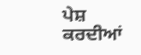ਪੇਸ਼ ਕਰਦੀਆਂ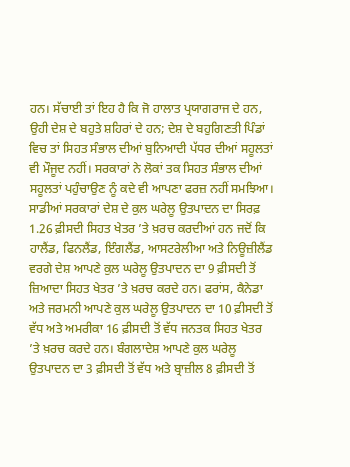ਹਨ। ਸੱਚਾਈ ਤਾਂ ਇਹ ਹੈ ਕਿ ਜੋ ਹਾਲਾਤ ਪ੍ਰਯਾਗਰਾਜ ਦੇ ਹਨ, ਉਹੀ ਦੇਸ਼ ਦੇ ਬਹੁਤੇ ਸ਼ਹਿਰਾਂ ਦੇ ਹਨ; ਦੇਸ਼ ਦੇ ਬਹੁਗਿਣਤੀ ਪਿੰਡਾਂ ਵਿਚ ਤਾਂ ਸਿਹਤ ਸੰਭਾਲ ਦੀਆਂ ਬੁਨਿਆਦੀ ਪੱਧਰ ਦੀਆਂ ਸਹੂਲਤਾਂ ਵੀ ਮੌਜੂਦ ਨਹੀਂ। ਸਰਕਾਰਾਂ ਨੇ ਲੋਕਾਂ ਤਕ ਸਿਹਤ ਸੰਭਾਲ ਦੀਆਂ ਸਹੂਲਤਾਂ ਪਹੁੰਚਾਉਣ ਨੂੰ ਕਦੇ ਵੀ ਆਪਣਾ ਫਰਜ਼ ਨਹੀਂ ਸਮਝਿਆ। ਸਾਡੀਆਂ ਸਰਕਾਰਾਂ ਦੇਸ਼ ਦੇ ਕੁਲ ਘਰੇਲੂ ਉਤਪਾਦਨ ਦਾ ਸਿਰਫ਼ 1.26 ਫ਼ੀਸਦੀ ਸਿਹਤ ਖੇਤਰ ’ਤੇ ਖ਼ਰਚ ਕਰਦੀਆਂ ਹਨ ਜਦੋਂ ਕਿ ਹਾਲੈਂਡ, ਫਿਨਲੈਂਡ, ਇੰਗਲੈਂਡ, ਆਸਟਰੇਲੀਆ ਅਤੇ ਨਿਊਜ਼ੀਲੈਂਡ ਵਰਗੇ ਦੇਸ਼ ਆਪਣੇ ਕੁਲ ਘਰੇਲੂ ਉਤਪਾਦਨ ਦਾ 9 ਫ਼ੀਸਦੀ ਤੋਂ ਜ਼ਿਆਦਾ ਸਿਹਤ ਖੇਤਰ ’ਤੇ ਖ਼ਰਚ ਕਰਦੇ ਹਨ। ਫਰਾਂਸ, ਕੈਨੇਡਾ ਅਤੇ ਜਰਮਨੀ ਆਪਣੇ ਕੁਲ ਘਰੇਲੂ ਉਤਪਾਦਨ ਦਾ 10 ਫ਼ੀਸਦੀ ਤੋਂ ਵੱਧ ਅਤੇ ਅਮਰੀਕਾ 16 ਫ਼ੀਸਦੀ ਤੋਂ ਵੱਧ ਜਨਤਕ ਸਿਹਤ ਖੇਤਰ ’ਤੇ ਖ਼ਰਚ ਕਰਦੇ ਹਨ। ਬੰਗਲਾਦੇਸ਼ ਆਪਣੇ ਕੁਲ ਘਰੇਲੂ ਉਤਪਾਦਨ ਦਾ 3 ਫ਼ੀਸਦੀ ਤੋਂ ਵੱਧ ਅਤੇ ਬ੍ਰਾਜ਼ੀਲ 8 ਫ਼ੀਸਦੀ ਤੋਂ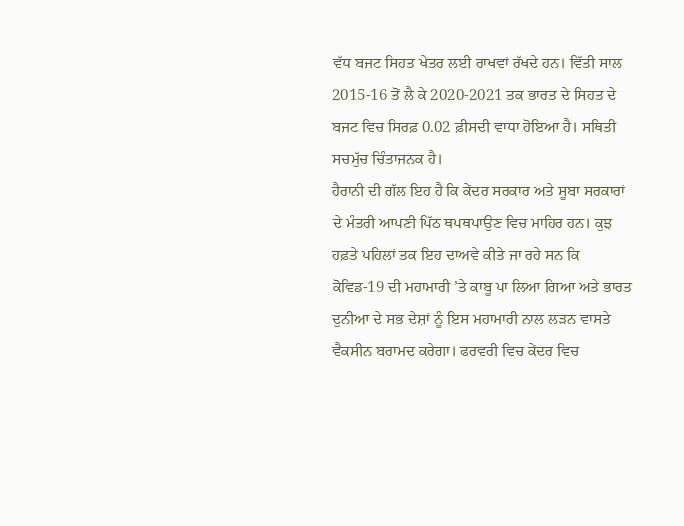ਵੱਧ ਬਜਟ ਸਿਹਤ ਖੇਤਰ ਲਈ ਰਾਖਵਾਂ ਰੱਖਦੇ ਹਨ। ਵਿੱਤੀ ਸਾਲ 2015-16 ਤੋਂ ਲੈ ਕੇ 2020-2021 ਤਕ ਭਾਰਤ ਦੇ ਸਿਹਤ ਦੇ ਬਜਟ ਵਿਚ ਸਿਰਫ਼ 0.02 ਫ਼ੀਸਦੀ ਵਾਧਾ ਹੋਇਆ ਹੈ। ਸਥਿਤੀ ਸਚਮੁੱਚ ਚਿੰਤਾਜਨਕ ਹੈ।
ਹੈਰਾਨੀ ਦੀ ਗੱਲ ਇਹ ਹੈ ਕਿ ਕੇਂਦਰ ਸਰਕਾਰ ਅਤੇ ਸੂਬਾ ਸਰਕਾਰਾਂ ਦੇ ਮੰਤਰੀ ਆਪਣੀ ਪਿੱਠ ਥਪਥਪਾਉਣ ਵਿਚ ਮਾਹਿਰ ਹਨ। ਕੁਝ ਹਫ਼ਤੇ ਪਹਿਲਾਂ ਤਕ ਇਹ ਦਾਅਵੇ ਕੀਤੇ ਜਾ ਰਹੇ ਸਨ ਕਿ ਕੋਵਿਡ-19 ਦੀ ਮਹਾਮਾਰੀ ’ਤੇ ਕਾਬੂ ਪਾ ਲਿਆ ਗਿਆ ਅਤੇ ਭਾਰਤ ਦੁਨੀਆ ਦੇ ਸਭ ਦੇਸ਼ਾਂ ਨੂੰ ਇਸ ਮਹਾਮਾਰੀ ਨਾਲ ਲੜਨ ਵਾਸਤੇ ਵੈਕਸੀਨ ਬਰਾਮਦ ਕਰੇਗਾ। ਫਰਵਰੀ ਵਿਚ ਕੇਂਦਰ ਵਿਚ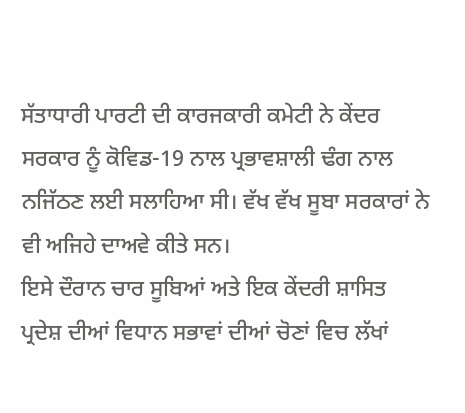ਸੱਤਾਧਾਰੀ ਪਾਰਟੀ ਦੀ ਕਾਰਜਕਾਰੀ ਕਮੇਟੀ ਨੇ ਕੇਂਦਰ ਸਰਕਾਰ ਨੂੰ ਕੋਵਿਡ-19 ਨਾਲ ਪ੍ਰਭਾਵਸ਼ਾਲੀ ਢੰਗ ਨਾਲ ਨਜਿੱਠਣ ਲਈ ਸਲਾਹਿਆ ਸੀ। ਵੱਖ ਵੱਖ ਸੂਬਾ ਸਰਕਾਰਾਂ ਨੇ ਵੀ ਅਜਿਹੇ ਦਾਅਵੇ ਕੀਤੇ ਸਨ।
ਇਸੇ ਦੌਰਾਨ ਚਾਰ ਸੂਬਿਆਂ ਅਤੇ ਇਕ ਕੇਂਦਰੀ ਸ਼ਾਸਿਤ ਪ੍ਰਦੇਸ਼ ਦੀਆਂ ਵਿਧਾਨ ਸਭਾਵਾਂ ਦੀਆਂ ਚੋਣਾਂ ਵਿਚ ਲੱਖਾਂ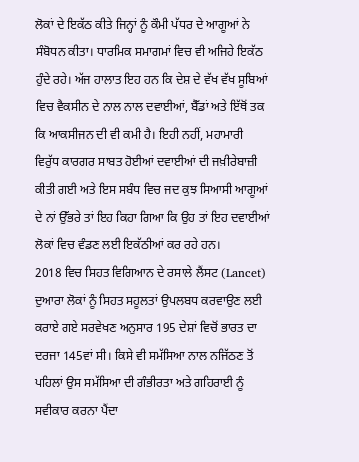ਲੋਕਾਂ ਦੇ ਇਕੱਠ ਕੀਤੇ ਜਿਨ੍ਹਾਂ ਨੂੰ ਕੌਮੀ ਪੱਧਰ ਦੇ ਆਗੂਆਂ ਨੇ ਸੰਬੋਧਨ ਕੀਤਾ। ਧਾਰਮਿਕ ਸਮਾਗਮਾਂ ਵਿਚ ਵੀ ਅਜਿਹੇ ਇਕੱਠ ਹੁੰਦੇ ਰਹੇ। ਅੱਜ ਹਾਲਾਤ ਇਹ ਹਨ ਕਿ ਦੇਸ਼ ਦੇ ਵੱਖ ਵੱਖ ਸੂਬਿਆਂ ਵਿਚ ਵੈਕਸੀਨ ਦੇ ਨਾਲ ਨਾਲ ਦਵਾਈਆਂ, ਬੈੱਡਾਂ ਅਤੇ ਇੱਥੋਂ ਤਕ ਕਿ ਆਕਸੀਜਨ ਦੀ ਵੀ ਕਮੀ ਹੈ। ਇਹੀ ਨਹੀਂ, ਮਹਾਮਾਰੀ ਵਿਰੁੱਧ ਕਾਰਗਰ ਸਾਬਤ ਹੋਈਆਂ ਦਵਾਈਆਂ ਦੀ ਜਖ਼ੀਰੇਬਾਜ਼ੀ ਕੀਤੀ ਗਈ ਅਤੇ ਇਸ ਸਬੰਧ ਵਿਚ ਜਦ ਕੁਝ ਸਿਆਸੀ ਆਗੂਆਂ ਦੇ ਨਾਂ ਉੱਭਰੇ ਤਾਂ ਇਹ ਕਿਹਾ ਗਿਆ ਕਿ ਉਹ ਤਾਂ ਇਹ ਦਵਾਈਆਂ ਲੋਕਾਂ ਵਿਚ ਵੰਡਣ ਲਈ ਇਕੱਠੀਆਂ ਕਰ ਰਹੇ ਹਨ।
2018 ਵਿਚ ਸਿਹਤ ਵਿਗਿਆਨ ਦੇ ਰਸਾਲੇ ਲੈਂਸਟ (Lancet) ਦੁਆਰਾ ਲੋਕਾਂ ਨੂੰ ਸਿਹਤ ਸਹੂਲਤਾਂ ਉਪਲਬਧ ਕਰਵਾਉਣ ਲਈ ਕਰਾਏ ਗਏ ਸਰਵੇਖਣ ਅਨੁਸਾਰ 195 ਦੇਸ਼ਾਂ ਵਿਚੋਂ ਭਾਰਤ ਦਾ ਦਰਜਾ 145ਵਾਂ ਸੀ। ਕਿਸੇ ਵੀ ਸਮੱਸਿਆ ਨਾਲ ਨਜਿੱਠਣ ਤੋਂ ਪਹਿਲਾਂ ਉਸ ਸਮੱਸਿਆ ਦੀ ਗੰਭੀਰਤਾ ਅਤੇ ਗਹਿਰਾਈ ਨੂੰ ਸਵੀਕਾਰ ਕਰਨਾ ਪੈਂਦਾ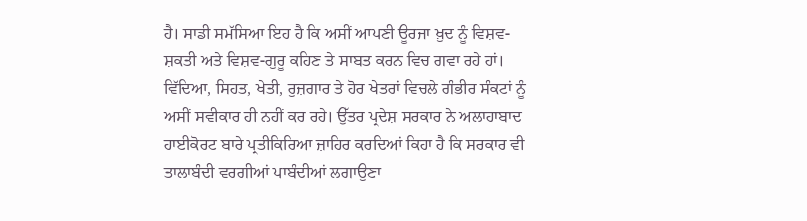ਹੈ। ਸਾਡੀ ਸਮੱਸਿਆ ਇਹ ਹੈ ਕਿ ਅਸੀਂ ਆਪਣੀ ਊਰਜਾ ਖ਼ੁਦ ਨੂੰ ਵਿਸ਼ਵ-ਸ਼ਕਤੀ ਅਤੇ ਵਿਸ਼ਵ-ਗੁਰੂ ਕਹਿਣ ਤੇ ਸਾਬਤ ਕਰਨ ਵਿਚ ਗਵਾ ਰਹੇ ਹਾਂ। ਵਿੱਦਿਆ, ਸਿਹਤ, ਖੇਤੀ, ਰੁਜ਼ਗਾਰ ਤੇ ਹੋਰ ਖੇਤਰਾਂ ਵਿਚਲੇ ਗੰਭੀਰ ਸੰਕਟਾਂ ਨੂੰ ਅਸੀਂ ਸਵੀਕਾਰ ਹੀ ਨਹੀਂ ਕਰ ਰਹੇ। ਉੱਤਰ ਪ੍ਰਦੇਸ਼ ਸਰਕਾਰ ਨੇ ਅਲਾਹਾਬਾਦ ਹਾਈਕੋਰਟ ਬਾਰੇ ਪ੍ਰਤੀਕਿਰਿਆ ਜ਼ਾਹਿਰ ਕਰਦਿਆਂ ਕਿਹਾ ਹੈ ਕਿ ਸਰਕਾਰ ਵੀ ਤਾਲਾਬੰਦੀ ਵਰਗੀਆਂ ਪਾਬੰਦੀਆਂ ਲਗਾਉਣਾ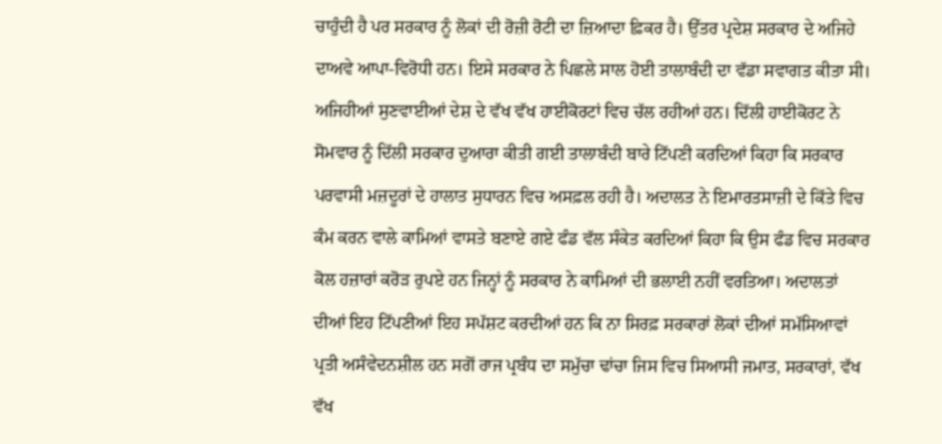ਚਾਹੁੰਦੀ ਹੈ ਪਰ ਸਰਕਾਰ ਨੂੰ ਲੋਕਾਂ ਦੀ ਰੋਜ਼ੀ ਰੋਟੀ ਦਾ ਜ਼ਿਆਦਾ ਫ਼ਿਕਰ ਹੈ। ਉੱਤਰ ਪ੍ਰਦੇਸ਼ ਸਰਕਾਰ ਦੇ ਅਜਿਹੇ ਦਾਅਵੇ ਆਪਾ-ਵਿਰੋਧੀ ਹਨ। ਇਸੇ ਸਰਕਾਰ ਨੇ ਪਿਛਲੇ ਸਾਲ ਹੋਈ ਤਾਲਾਬੰਦੀ ਦਾ ਵੱਡਾ ਸਵਾਗਤ ਕੀਤਾ ਸੀ।
ਅਜਿਹੀਆਂ ਸੁਣਵਾਈਆਂ ਦੇਸ਼ ਦੇ ਵੱਖ ਵੱਖ ਹਾਈਕੋਰਟਾਂ ਵਿਚ ਚੱਲ ਰਹੀਆਂ ਹਨ। ਦਿੱਲੀ ਹਾਈਕੋਰਟ ਨੇ ਸੋਮਵਾਰ ਨੂੰ ਦਿੱਲੀ ਸਰਕਾਰ ਦੁਆਰਾ ਕੀਤੀ ਗਈ ਤਾਲਾਬੰਦੀ ਬਾਰੇ ਟਿੱਪਣੀ ਕਰਦਿਆਂ ਕਿਹਾ ਕਿ ਸਰਕਾਰ ਪਰਵਾਸੀ ਮਜ਼ਦੂਰਾਂ ਦੇ ਹਾਲਾਤ ਸੁਧਾਰਨ ਵਿਚ ਅਸਫ਼ਲ ਰਹੀ ਹੈ। ਅਦਾਲਤ ਨੇ ਇਮਾਰਤਸਾਜ਼ੀ ਦੇ ਕਿੱਤੇ ਵਿਚ ਕੰਮ ਕਰਨ ਵਾਲੇ ਕਾਮਿਆਂ ਵਾਸਤੇ ਬਣਾਏ ਗਏ ਫੰਡ ਵੱਲ ਸੰਕੇਤ ਕਰਦਿਆਂ ਕਿਹਾ ਕਿ ਉਸ ਫੰਡ ਵਿਚ ਸਰਕਾਰ ਕੋਲ ਹਜ਼ਾਰਾਂ ਕਰੋੜ ਰੁਪਏ ਹਨ ਜਿਨ੍ਹਾਂ ਨੂੰ ਸਰਕਾਰ ਨੇ ਕਾਮਿਆਂ ਦੀ ਭਲਾਈ ਨਹੀਂ ਵਰਤਿਆ। ਅਦਾਲਤਾਂ ਦੀਆਂ ਇਹ ਟਿੱਪਣੀਆਂ ਇਹ ਸਪੱਸ਼ਟ ਕਰਦੀਆਂ ਹਨ ਕਿ ਨਾ ਸਿਰਫ਼ ਸਰਕਾਰਾਂ ਲੋਕਾਂ ਦੀਆਂ ਸਮੱਸਿਆਵਾਂ ਪ੍ਰਤੀ ਅਸੰਵੇਦਨਸ਼ੀਲ ਹਨ ਸਗੋਂ ਰਾਜ ਪ੍ਰਬੰਧ ਦਾ ਸਮੁੱਚਾ ਢਾਂਚਾ ਜਿਸ ਵਿਚ ਸਿਆਸੀ ਜਮਾਤ, ਸਰਕਾਰਾਂ, ਵੱਖ ਵੱਖ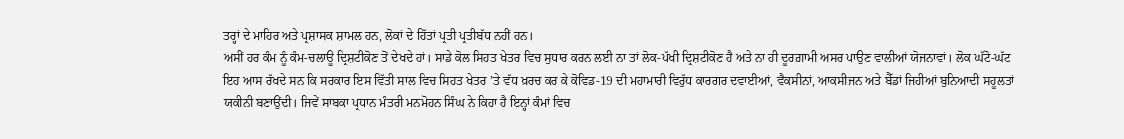ਤਰ੍ਹਾਂ ਦੇ ਮਾਹਿਰ ਅਤੇ ਪ੍ਰਸ਼ਾਸਕ ਸ਼ਾਮਲ ਹਨ, ਲੋਕਾਂ ਦੇ ਹਿੱਤਾਂ ਪ੍ਰਤੀ ਪ੍ਰਤੀਬੱਧ ਨਹੀਂ ਹਨ।
ਅਸੀਂ ਹਰ ਕੰਮ ਨੂੰ ਕੰਮ-ਚਲਾਊ ਦ੍ਰਿਸ਼ਟੀਕੋਣ ਤੋਂ ਦੇਖਦੇ ਹਾਂ। ਸਾਡੇ ਕੋਲ ਸਿਹਤ ਖੇਤਰ ਵਿਚ ਸੁਧਾਰ ਕਰਨ ਲਈ ਨਾ ਤਾਂ ਲੋਕ-ਪੱਖੀ ਦ੍ਰਿਸ਼ਟੀਕੋਣ ਹੈ ਅਤੇ ਨਾ ਹੀ ਦੂਰਗ਼ਾਮੀ ਅਸਰ ਪਾਉਣ ਵਾਲੀਆਂ ਯੋਜਨਾਵਾਂ। ਲੋਕ ਘੱਟੋ-ਘੱਟ ਇਹ ਆਸ ਰੱਖਦੇ ਸਨ ਕਿ ਸਰਕਾਰ ਇਸ ਵਿੱਤੀ ਸਾਲ ਵਿਚ ਸਿਹਤ ਖੇਤਰ ’ਤੇ ਵੱਧ ਖ਼ਰਚ ਕਰ ਕੇ ਕੋਵਿਡ-19 ਦੀ ਮਹਾਮਾਰੀ ਵਿਰੁੱਧ ਕਾਰਗਰ ਦਵਾਈਆਂ, ਵੈਕਸੀਨਾਂ, ਆਕਸੀਜਨ ਅਤੇ ਬੈੱਡਾਂ ਜਿਹੀਆਂ ਬੁਨਿਆਦੀ ਸਹੂਲਤਾਂ ਯਕੀਨੀ ਬਣਾਉਂਦੀ। ਜਿਵੇਂ ਸਾਬਕਾ ਪ੍ਰਧਾਨ ਮੰਤਰੀ ਮਨਮੋਹਨ ਸਿੰਘ ਨੇ ਕਿਹਾ ਹੈ ਇਨ੍ਹਾਂ ਕੰਮਾਂ ਵਿਚ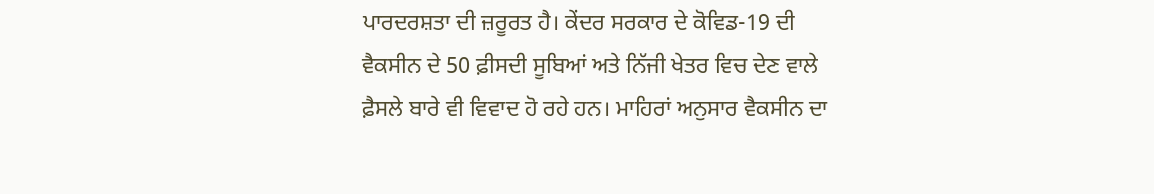ਪਾਰਦਰਸ਼ਤਾ ਦੀ ਜ਼ਰੂਰਤ ਹੈ। ਕੇਂਦਰ ਸਰਕਾਰ ਦੇ ਕੋਵਿਡ-19 ਦੀ ਵੈਕਸੀਨ ਦੇ 50 ਫ਼ੀਸਦੀ ਸੂਬਿਆਂ ਅਤੇ ਨਿੱਜੀ ਖੇਤਰ ਵਿਚ ਦੇਣ ਵਾਲੇ ਫ਼ੈਸਲੇ ਬਾਰੇ ਵੀ ਵਿਵਾਦ ਹੋ ਰਹੇ ਹਨ। ਮਾਹਿਰਾਂ ਅਨੁਸਾਰ ਵੈਕਸੀਨ ਦਾ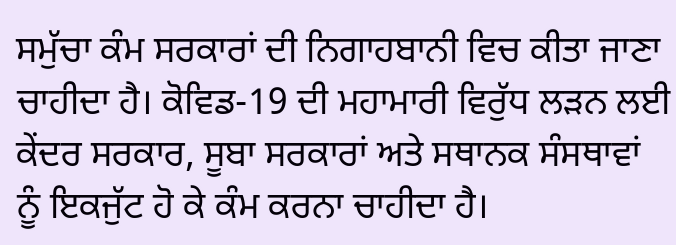ਸਮੁੱਚਾ ਕੰਮ ਸਰਕਾਰਾਂ ਦੀ ਨਿਗਾਹਬਾਨੀ ਵਿਚ ਕੀਤਾ ਜਾਣਾ ਚਾਹੀਦਾ ਹੈ। ਕੋਵਿਡ-19 ਦੀ ਮਹਾਮਾਰੀ ਵਿਰੁੱਧ ਲੜਨ ਲਈ ਕੇਂਦਰ ਸਰਕਾਰ, ਸੂਬਾ ਸਰਕਾਰਾਂ ਅਤੇ ਸਥਾਨਕ ਸੰਸਥਾਵਾਂ ਨੂੰ ਇਕਜੁੱਟ ਹੋ ਕੇ ਕੰਮ ਕਰਨਾ ਚਾਹੀਦਾ ਹੈ।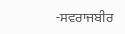-ਸਵਰਾਜਬੀਰ